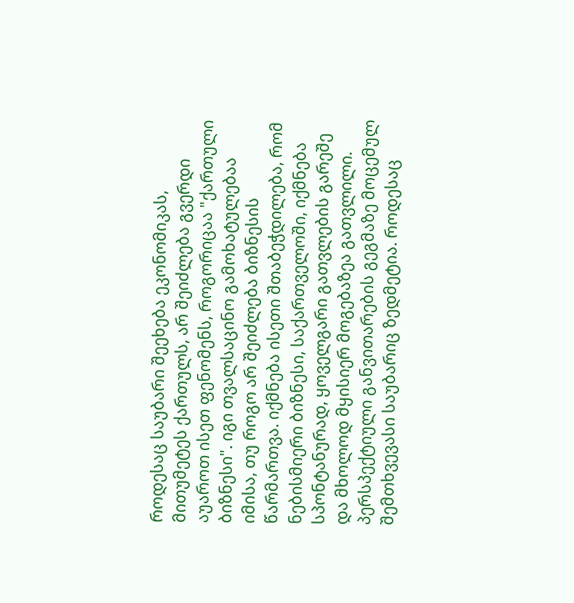როდესაც საუბარი შეეხება ეკონომიკას, მითუმეტეს ქართულს, არ შეიძლება გვერდი აუაროთ ისეთ ფენომენს, როგორიცაა "ქართული ბიზნესი". იგი თვალსაცინო გამოხატულებაა იმისა, თუ როგო არ შეიძლება ბიზნესის წარმართვა. იქმნება ისეთი შთაბეჭდილება, რომ ნებისმიერი ბიზნესი, საქართველოში, იქმნება სპონტანურად, ყოველგარი გათვლების გარეშე და მხოლოდ მყისიერ მოგებაზეა გათვლილი. პერსპექტიული განვითარების გეგმაზე მოცემულ შემთხვევასი საუბარიც ზედმეტია. როდესაც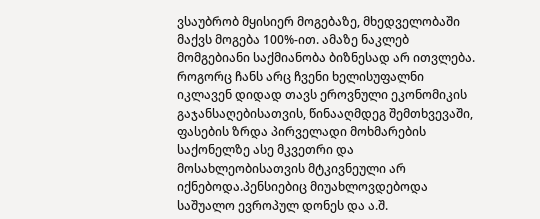ვსაუბრობ მყისიერ მოგებაზე, მხედველობაში მაქვს მოგება 100%-ით. ამაზე ნაკლებ მომგებიანი საქმიანობა ბიზნესად არ ითვლება.
როგორც ჩანს არც ჩვენი ხელისუფალნი იკლავენ დიდად თავს ეროვნული ეკონომიკის გაჯანსაღებისათვის, წინააღმდეგ შემთხვევაში, ფასების ზრდა პირველადი მოხმარების საქონელზე ასე მკვეთრი და მოსახლეობისათვის მტკივნეული არ იქნებოდა.პენსიებიც მიუახლოვდებოდა საშუალო ევროპულ დონეს და ა.შ.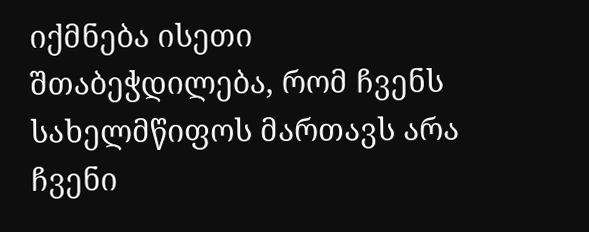იქმნება ისეთი შთაბეჭდილება, რომ ჩვენს სახელმწიფოს მართავს არა ჩვენი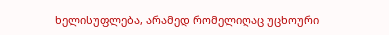ხელისუფლება, არამედ რომელიღაც უცხოური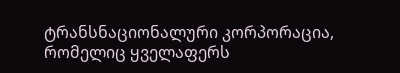ტრანსნაციონალური კორპორაცია, რომელიც ყველაფერს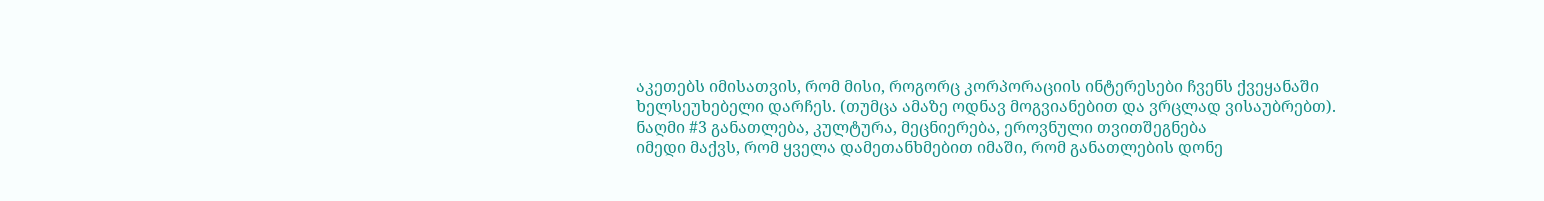აკეთებს იმისათვის, რომ მისი, როგორც კორპორაციის ინტერესები ჩვენს ქვეყანაში ხელსეუხებელი დარჩეს. (თუმცა ამაზე ოდნავ მოგვიანებით და ვრცლად ვისაუბრებთ).
ნაღმი #3 განათლება, კულტურა, მეცნიერება, ეროვნული თვითშეგნება
იმედი მაქვს, რომ ყველა დამეთანხმებით იმაში, რომ განათლების დონე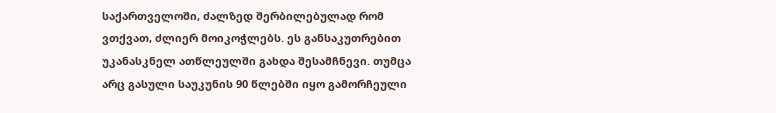საქართველოში, ძალზედ შერბილებულად რომ ვთქვათ, ძლიერ მოიკოჭლებს. ეს განსაკუთრებით უკანასკნელ ათწლეულში გახდა შესამჩნევი. თუმცა არც გასული საუკუნის 90 წლებში იყო გამორჩეული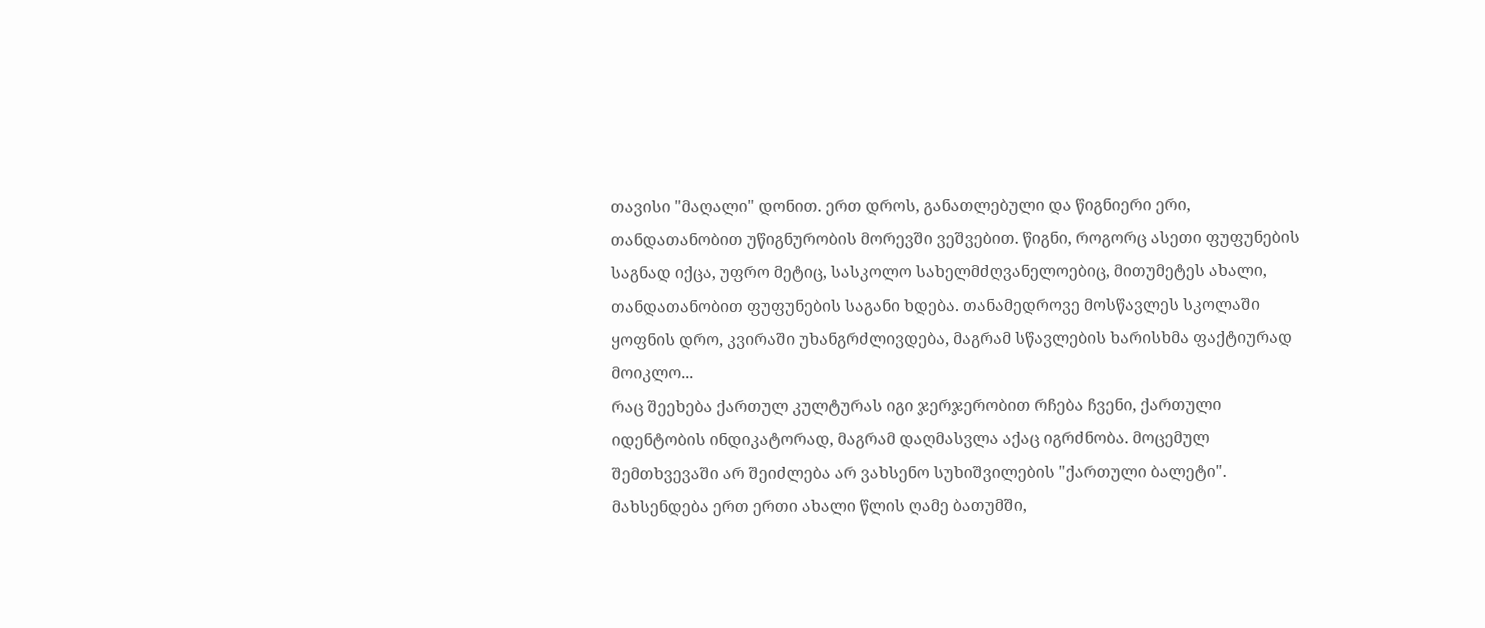თავისი "მაღალი" დონით. ერთ დროს, განათლებული და წიგნიერი ერი, თანდათანობით უწიგნურობის მორევში ვეშვებით. წიგნი, როგორც ასეთი ფუფუნების საგნად იქცა, უფრო მეტიც, სასკოლო სახელმძღვანელოებიც, მითუმეტეს ახალი, თანდათანობით ფუფუნების საგანი ხდება. თანამედროვე მოსწავლეს სკოლაში ყოფნის დრო, კვირაში უხანგრძლივდება, მაგრამ სწავლების ხარისხმა ფაქტიურად მოიკლო...
რაც შეეხება ქართულ კულტურას იგი ჯერჯერობით რჩება ჩვენი, ქართული იდენტობის ინდიკატორად, მაგრამ დაღმასვლა აქაც იგრძნობა. მოცემულ შემთხვევაში არ შეიძლება არ ვახსენო სუხიშვილების "ქართული ბალეტი". მახსენდება ერთ ერთი ახალი წლის ღამე ბათუმში,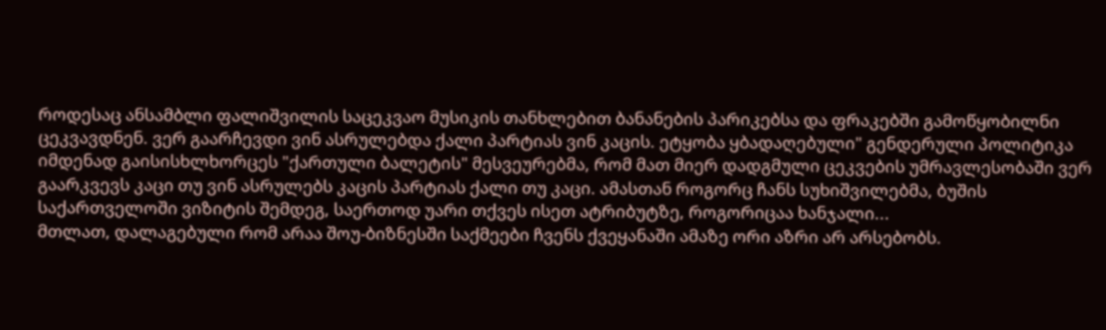როდესაც ანსამბლი ფალიშვილის საცეკვაო მუსიკის თანხლებით ბანანების პარიკებსა და ფრაკებში გამოწყობილნი ცეკვავდნენ. ვერ გაარჩევდი ვინ ასრულებდა ქალი პარტიას ვინ კაცის. ეტყობა ყბადაღებული" გენდერული პოლიტიკა იმდენად გაისისხლხორცეს "ქართული ბალეტის" მესვეურებმა, რომ მათ მიერ დადგმული ცეკვების უმრავლესობაში ვერ გაარკვევს კაცი თუ ვინ ასრულებს კაცის პარტიას ქალი თუ კაცი. ამასთან როგორც ჩანს სუხიშვილებმა, ბუშის საქართველოში ვიზიტის შემდეგ, საერთოდ უარი თქვეს ისეთ ატრიბუტზე, როგორიცაა ხანჯალი...
მთლათ, დალაგებული რომ არაა შოუ-ბიზნესში საქმეები ჩვენს ქვეყანაში ამაზე ორი აზრი არ არსებობს.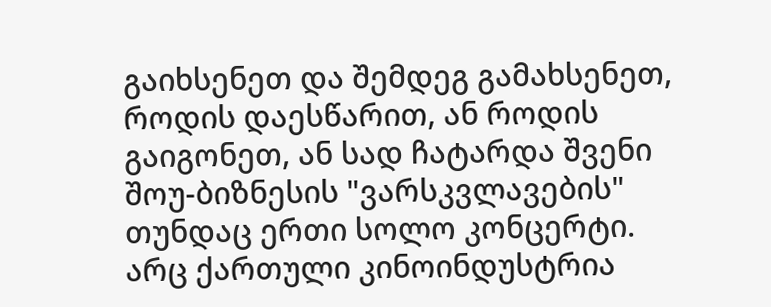გაიხსენეთ და შემდეგ გამახსენეთ, როდის დაესწარით, ან როდის გაიგონეთ, ან სად ჩატარდა შვენი შოუ-ბიზნესის "ვარსკვლავების" თუნდაც ერთი სოლო კონცერტი.
არც ქართული კინოინდუსტრია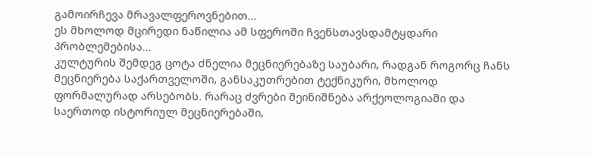გამოირჩევა მრავალფეროვნებით...
ეს მხოლოდ მცირედი ნაწილია ამ სფეროში ჩვენსთავსდამტყდარი პრობლემებისა...
კულტურის შემდეგ ცოტა ძნელია მეცნიერებაზე საუბარი, რადგან როგორც ჩანს მეცნიერება საქართველოში, განსაკუთრებით ტექნიკური, მხოლოდ ფორმალურად არსებობს. რარაც ძვრები შეინიშნება არქეოლოგიაში და საერთოდ ისტორიულ მეცნიერებაში,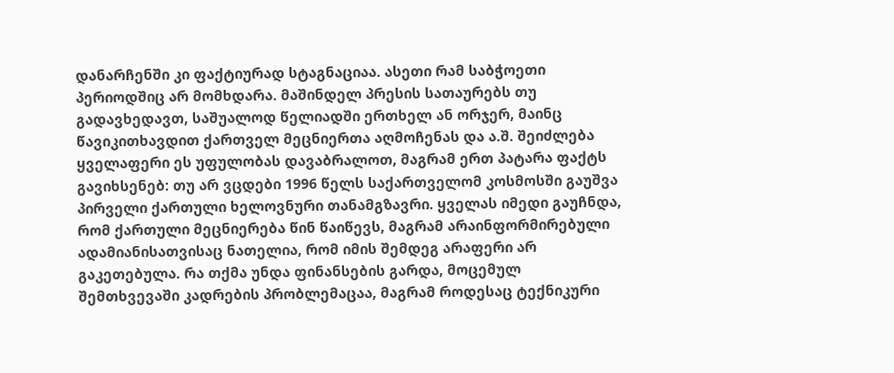დანარჩენში კი ფაქტიურად სტაგნაციაა. ასეთი რამ საბჭოეთი პერიოდშიც არ მომხდარა. მაშინდელ პრესის სათაურებს თუ გადავხედავთ, საშუალოდ წელიადში ერთხელ ან ორჯერ, მაინც წავიკითხავდით ქართველ მეცნიერთა აღმოჩენას და ა.შ. შეიძლება ყველაფერი ეს უფულობას დავაბრალოთ, მაგრამ ერთ პატარა ფაქტს გავიხსენებ: თუ არ ვცდები 1996 წელს საქართველომ კოსმოსში გაუშვა პირველი ქართული ხელოვნური თანამგზავრი. ყველას იმედი გაუჩნდა, რომ ქართული მეცნიერება წინ წაიწევს, მაგრამ არაინფორმირებული ადამიანისათვისაც ნათელია, რომ იმის შემდეგ არაფერი არ გაკეთებულა. რა თქმა უნდა ფინანსების გარდა, მოცემულ შემთხვევაში კადრების პრობლემაცაა, მაგრამ როდესაც ტექნიკური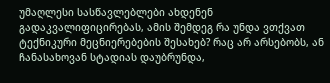უმაღლესი სასწავლებლები ახდენენ გადაკვალიფიცირებას, ამის შემდეგ რა უნდა ვთქვათ ტექნიკური მეცნიერებების შესახებ? რაც არ არსებობს, ან ჩანასახოვან სტადიას დაუბრუნდა,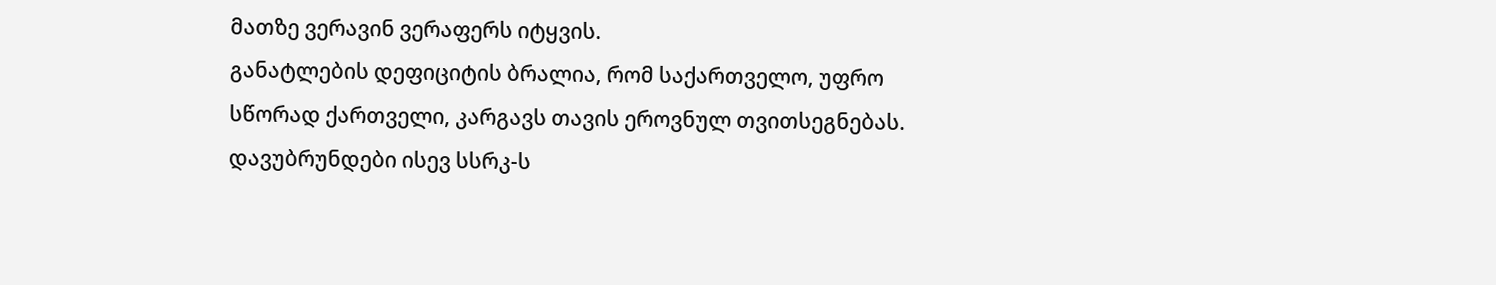მათზე ვერავინ ვერაფერს იტყვის.
განატლების დეფიციტის ბრალია, რომ საქართველო, უფრო სწორად ქართველი, კარგავს თავის ეროვნულ თვითსეგნებას. დავუბრუნდები ისევ სსრკ-ს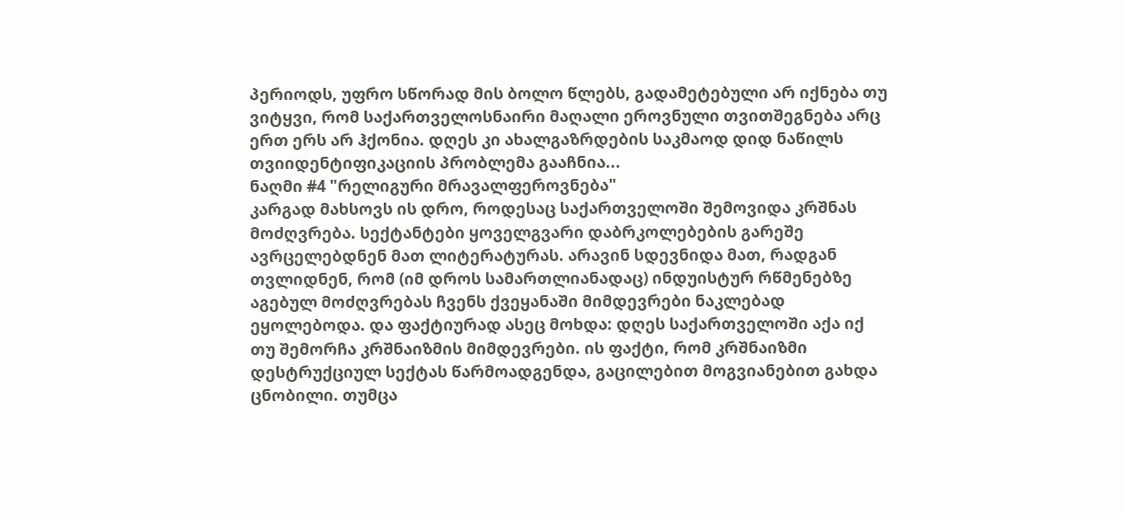პერიოდს, უფრო სწორად მის ბოლო წლებს, გადამეტებული არ იქნება თუ ვიტყვი, რომ საქართველოსნაირი მაღალი ეროვნული თვითშეგნება არც ერთ ერს არ ჰქონია. დღეს კი ახალგაზრდების საკმაოდ დიდ ნაწილს თვიიდენტიფიკაციის პრობლემა გააჩნია...
ნაღმი #4 "რელიგური მრავალფეროვნება"
კარგად მახსოვს ის დრო, როდესაც საქართველოში შემოვიდა კრშნას მოძღვრება. სექტანტები ყოველგვარი დაბრკოლებების გარეშე ავრცელებდნენ მათ ლიტერატურას. არავინ სდევნიდა მათ, რადგან თვლიდნენ, რომ (იმ დროს სამართლიანადაც) ინდუისტურ რწმენებზე აგებულ მოძღვრებას ჩვენს ქვეყანაში მიმდევრები ნაკლებად ეყოლებოდა. და ფაქტიურად ასეც მოხდა: დღეს საქართველოში აქა იქ თუ შემორჩა კრშნაიზმის მიმდევრები. ის ფაქტი, რომ კრშნაიზმი დესტრუქციულ სექტას წარმოადგენდა, გაცილებით მოგვიანებით გახდა ცნობილი. თუმცა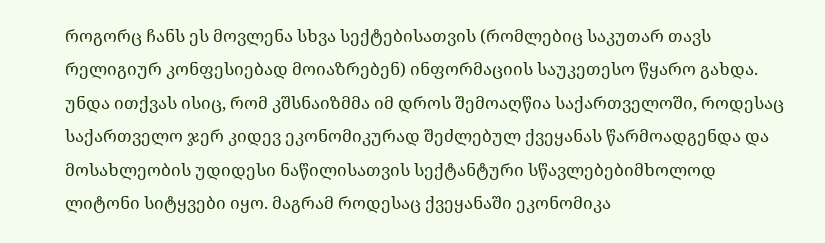როგორც ჩანს ეს მოვლენა სხვა სექტებისათვის (რომლებიც საკუთარ თავს რელიგიურ კონფესიებად მოიაზრებენ) ინფორმაციის საუკეთესო წყარო გახდა. უნდა ითქვას ისიც, რომ კშსნაიზმმა იმ დროს შემოაღწია საქართველოში, როდესაც საქართველო ჯერ კიდევ ეკონომიკურად შეძლებულ ქვეყანას წარმოადგენდა და მოსახლეობის უდიდესი ნაწილისათვის სექტანტური სწავლებებიმხოლოდ ლიტონი სიტყვები იყო. მაგრამ როდესაც ქვეყანაში ეკონომიკა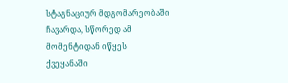სტაგნაციურ მდგომარეობაში ჩავარდა, სწორედ ამ მომენტიდან იწყეს ქვეყანაში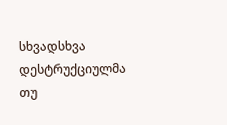სხვადსხვა დესტრუქციულმა თუ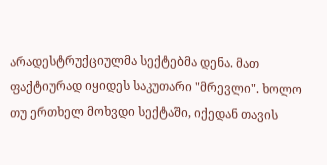არადესტრუქციულმა სექტებმა დენა. მათ ფაქტიურად იყიდეს საკუთარი "მრევლი". ხოლო თუ ერთხელ მოხვდი სექტაში, იქედან თავის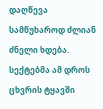დაღწევა სამწუხაროდ ძლიან ძნელი ხდება. სექტებმა ამ დროს ცხვრის ტყავში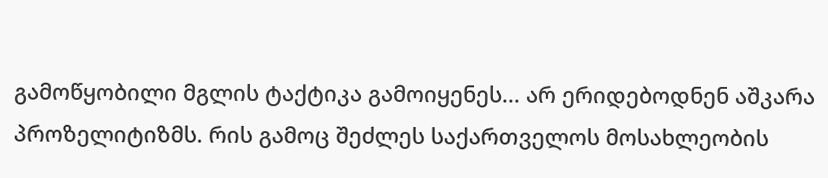გამოწყობილი მგლის ტაქტიკა გამოიყენეს... არ ერიდებოდნენ აშკარა პროზელიტიზმს. რის გამოც შეძლეს საქართველოს მოსახლეობის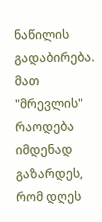ნაწილის გადაბირება. მათ "მრევლის" რაოდება იმდენად გაზარდეს, რომ დღეს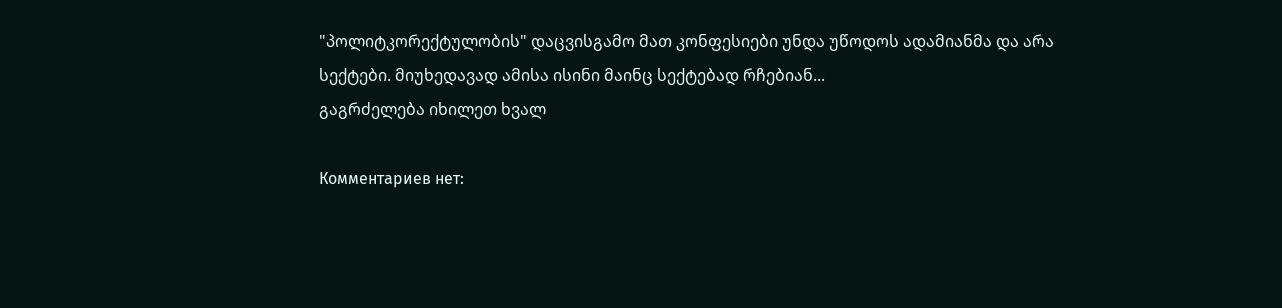"პოლიტკორექტულობის" დაცვისგამო მათ კონფესიები უნდა უწოდოს ადამიანმა და არა სექტები. მიუხედავად ამისა ისინი მაინც სექტებად რჩებიან...
გაგრძელება იხილეთ ხვალ

Комментариев нет: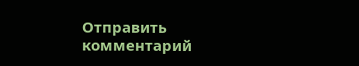Отправить комментарий